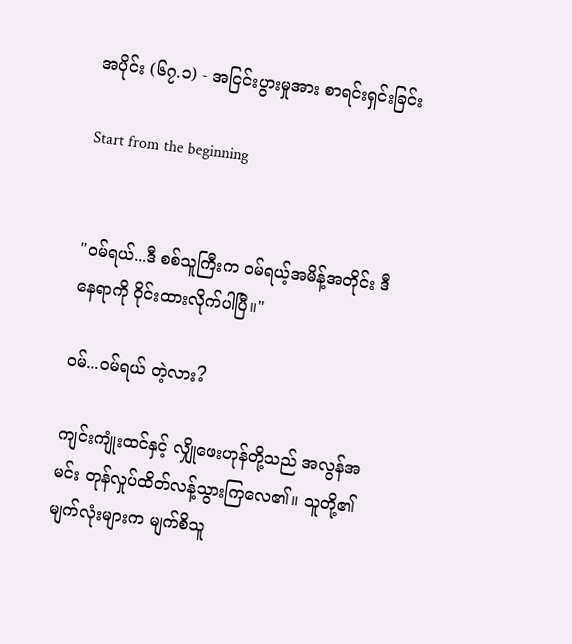အပိုင်း (၆၇.၁) - အငြင်းပွားမှုအား စာရင်းရှင်းခြင်း

Start from the beginning


"ဝမ်ရယ်...ဒီ စစ်သူကြီးက ဝမ်ရယ့်အမိန့်အတိုင်း ဒီနေရာကို ဝိုင်းထားလိုက်ပါပြီ။"

ဝမ်...ဝမ်ရယ် တဲ့လား?

ကျင်းကျုံးထင်နှင့် လျှိုဖေးဟုန်တို့သည် အလွန်အမင်း တုန်လှုပ်ထိတ်လန့်သွားကြလေ၏။ သူတို့၏ မျက်လုံးများက မျက်စိသူ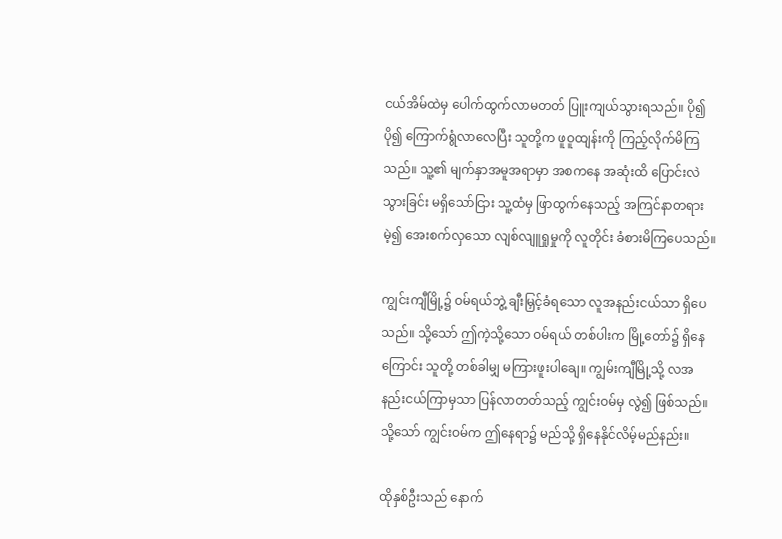ငယ်အိမ်ထဲမှ ပေါက်ထွက်လာမတတ် ပြူးကျယ်သွားရသည်။ ပို၍ ပို၍ ကြောက်ရွံလာလေပြီး သူတို့က ဖူဝူထျန်းကို ကြည့်လိုက်မိကြသည်။ သူ့၏ မျက်နှာအမူအရာမှာ အစကနေ အဆုံးထိ ပြောင်းလဲသွားခြင်း မရှိသော်ငြား သူ့ထံမှ ဖြာထွက်နေသည့် အကြင်နာတရားမဲ့၍ အေးစက်လှသော လျစ်လျူရှုမှုကို လူတိုင်း ခံစားမိကြပေသည်။

ကျွင်းကျီမြို့၌ ဝမ်ရယ်ဘွဲ့ ချီးမြှင့်ခံရသော လူအနည်းငယ်သာ ရှိပေသည်။ သို့သော် ဤကဲ့သို့သော ဝမ်ရယ် တစ်ပါးက မြို့တော်၌ ရှိနေကြောင်း သူတို့ တစ်ခါမျှ မကြားဖူးပါချေ။ ကျွမ်းကျီမြို့သို့ လအနည်းငယ်ကြာမှသာ ပြန်လာတတ်သည့် ကျွင်းဝမ်မှ လွဲ၍ ဖြစ်သည်။ သို့သော် ကျွင်းဝမ်က ဤနေရာ၌ မည်သို့ ရှိနေနိုင်လိမ့်မည်နည်း။

ထိုနှစ်ဦးသည် နောက်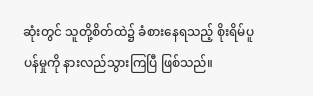ဆုံးတွင် သူတို့စိတ်ထဲ၌ ခံစားနေရသည့် စိုးရိမ်ပူပန်မှုကို နားလည်သွားကြပြီ ဖြစ်သည်။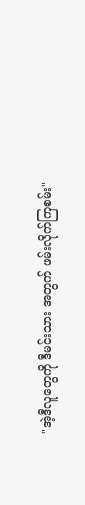"အဲ့ဒီလူတွေကို ဒီမင်းသား အတွက် ဖမ်းလိုက်ကြစမ်း"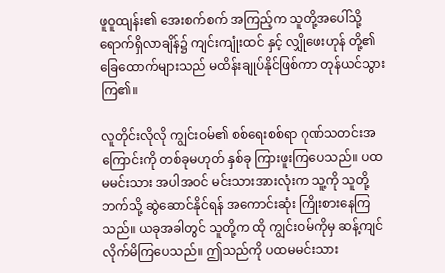ဖူဝူထျန်း၏ အေးစက်စက် အကြည့်က သူတို့အပေါ်သို့ ရောက်ရှိလာချိန်၌ ကျင်းကျုံးထင် နှင့် လျှိုဖေးဟုန် တို့၏ ခြေထောက်များသည် မထိန်းချုပ်နိုင်ဖြစ်ကာ တုန်ယင်သွားကြ၏။

လူတိုင်းလိုလို ကျွင်းဝမ်၏ စစ်ရေးစစ်ရာ ဂုဏ်သတင်းအကြောင်းကို တစ်ခုမဟုတ် နှစ်ခု ကြားဖူးကြပေသည်။ ပထမမင်းသား အပါအဝင် မင်းသားအားလုံးက သူ့ကို သူတို့ဘက်သို့ ဆွဲဆောင်နိုင်ရန် အကောင်းဆုံး ကြိုးစားနေကြသည်။ ယခုအခါတွင် သူတို့က ထို ကျွင်းဝမ်ကိုမှ ဆန့်ကျင်လိုက်မိကြပေသည်။ ဤသည်ကို ပထမမင်းသား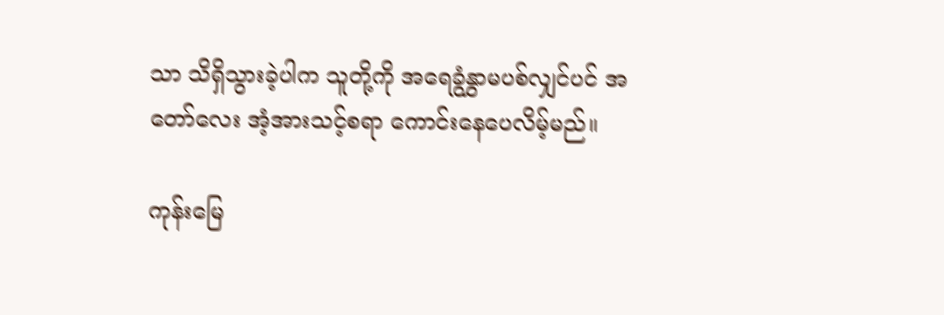သာ သိရှိသွားခဲ့ပါက သူတို့ကို အရေခွံနွှာမပစ်လျှင်ပင် အတော်လေး အံ့အားသင့်စရာ ကောင်းနေပေလိမ့်မည်။

ကုန်းမြေ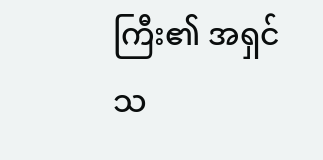ကြီး၏ အရှင်သ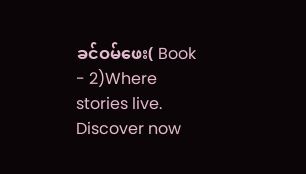ခင်ဝမ်ဖေး( Book - 2)Where stories live. Discover now